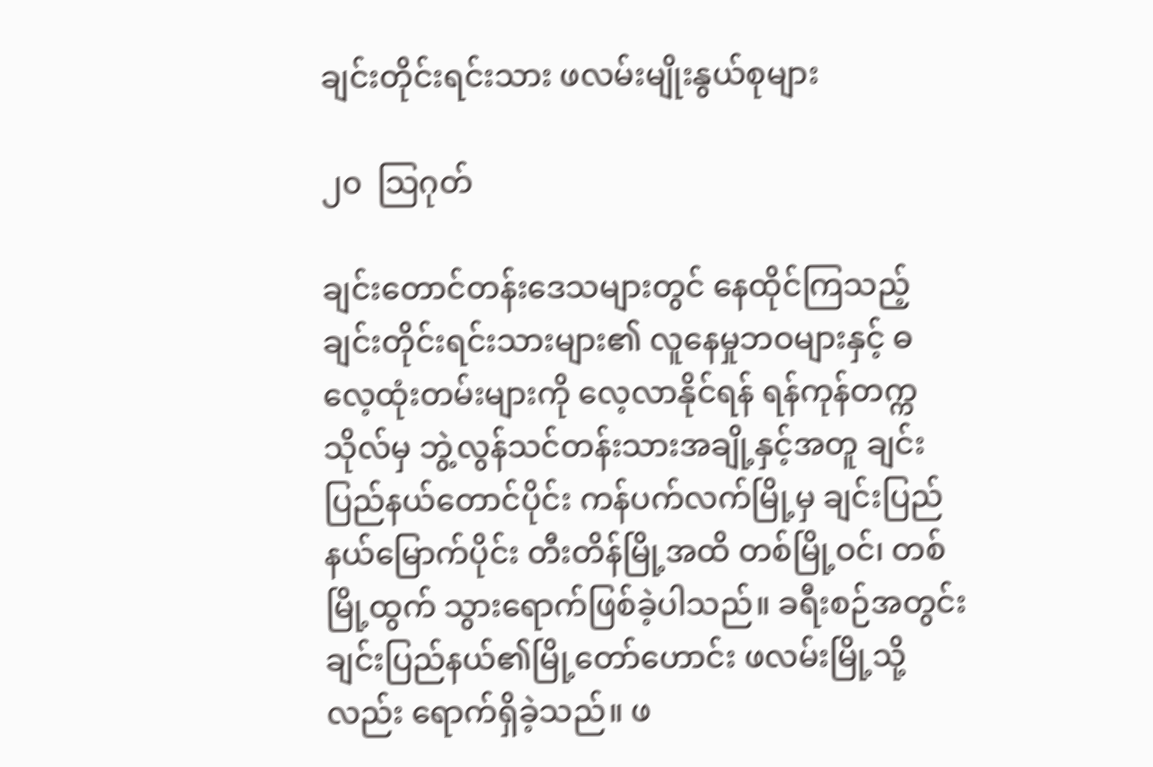ချင်းတိုင်းရင်းသား ဖလမ်းမျိုးနွယ်စုများ

၂၀  သြဂုတ်

ချင်းတောင်တန်းဒေသများတွင် နေထိုင်ကြသည့် ချင်းတိုင်းရင်းသားများ၏ လူနေမှုဘဝများနှင့် ဓလေ့ထုံးတမ်းများကို လေ့လာနိုင်ရန် ရန်ကုန်တက္ကသိုလ်မှ ဘွဲ့လွန်သင်တန်းသားအချို့နှင့်အတူ ချင်းပြည်နယ်တောင်ပိုင်း ကန်ပက်လက်မြို့မှ ချင်းပြည်နယ်မြောက်ပိုင်း တီးတိန်မြို့အထိ တစ်မြို့ဝင်၊ တစ်မြို့ထွက် သွားရောက်ဖြစ်ခဲ့ပါသည်။ ခရီးစဉ်အတွင်း ချင်းပြည်နယ်၏မြို့တော်ဟောင်း ဖလမ်းမြို့သို့လည်း ရောက်ရှိခဲ့သည်။ ဖ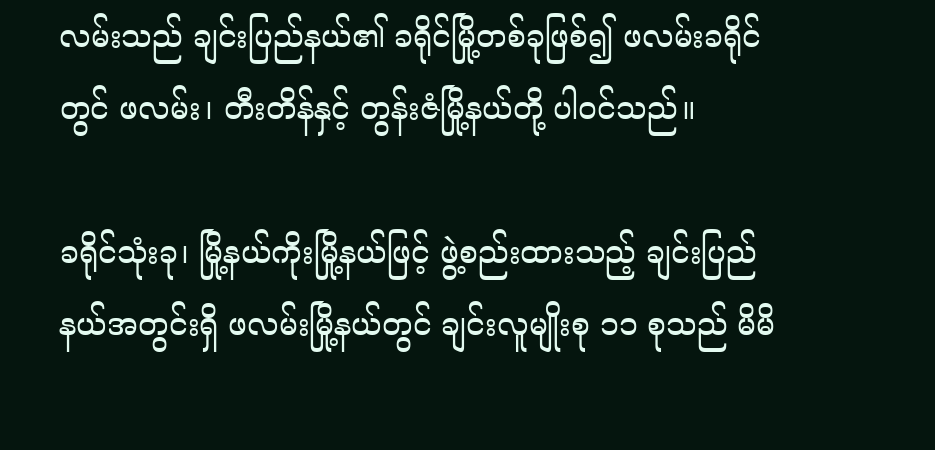လမ်းသည် ချင်းပြည်နယ်၏ ခရိုင်မြို့တစ်ခုဖြစ်၍ ဖလမ်းခရိုင်တွင် ဖလမ်း၊ တီးတိန်နှင့် တွန်းဇံမြို့နယ်တို့ ပါဝင်သည်။

ခရိုင်သုံးခု၊ မြို့နယ်ကိုးမြို့နယ်ဖြင့် ဖွဲ့စည်းထားသည့် ချင်းပြည်နယ်အတွင်းရှိ ဖလမ်းမြို့နယ်တွင် ချင်းလူမျိုးစု ၁၁ စုသည် မိမိ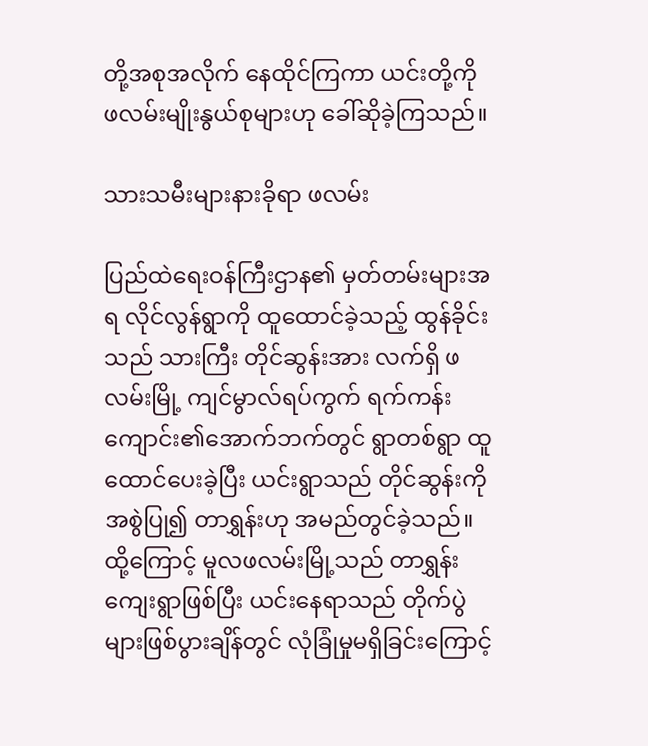တို့အစုအလိုက် နေထိုင်ကြကာ ယင်းတို့ကို ဖလမ်းမျိုးနွယ်စုများဟု ခေါ်ဆိုခဲ့ကြသည်။

သားသမီးများနားခိုရာ ဖလမ်း

ပြည်ထဲရေးဝန်ကြီးဌာန၏ မှတ်တမ်းများအရ လိုင်လွန်ရွာကို ထူထောင်ခဲ့သည့် ထွန်ခိုင်းသည် သားကြီး တိုင်ဆွန်းအား လက်ရှိ ဖလမ်းမြို့ ကျင်မွာလ်ရပ်ကွက် ရက်ကန်းကျောင်း၏အောက်ဘက်တွင် ရွာတစ်ရွာ ထူထောင်ပေးခဲ့ပြီး ယင်းရွာသည် တိုင်ဆွန်းကို အစွဲပြု၍ တာရွှန်းဟု အမည်တွင်ခဲ့သည်။ထို့ကြောင့် မူလဖလမ်းမြို့သည် တာရွှန်းကျေးရွာဖြစ်ပြီး ယင်းနေရာသည် တိုက်ပွဲများဖြစ်ပွားချိန်တွင် လုံခြုံမှုမရှိခြင်းကြောင့်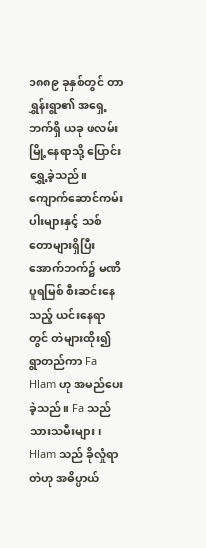၁၈၈၉ ခုနှစ်တွင် တာရွှန်းရွာ၏ အရှေ့ဘက်ရှိ ယခု ဖလမ်းမြို့နေရာသို့ ပြောင်းရွှေ့ခဲ့သည်။ ကျောက်ဆောင်ကမ်းပါးများနှင့် သစ်တောများရှိပြီး အောက်ဘက်၌ မဏိပူရမြစ် စီးဆင်းနေသည့် ယင်းနေရာတွင် တဲများထိုး၍ ရွာတည်ကာ Fa Hlam ဟု အမည်ပေးခဲ့သည်။ Fa သည် သားသမီးများ၊ Hlam သည် ခိုလှုံရာတဲဟု အဓိပ္ပာယ်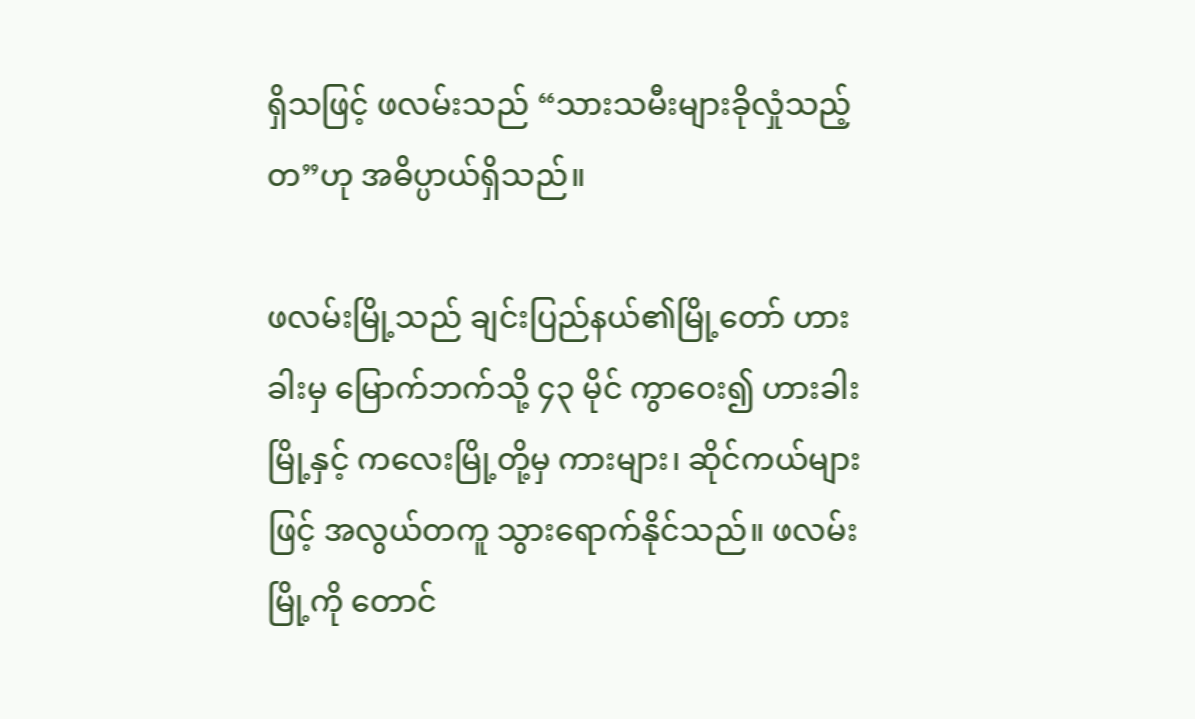ရှိသဖြင့် ဖလမ်းသည် “သားသမီးများခိုလှုံသည့်တ”ဟု အဓိပ္ပာယ်ရှိသည်။

ဖလမ်းမြို့သည် ချင်းပြည်နယ်၏မြို့တော် ဟားခါးမှ မြောက်ဘက်သို့ ၄၃ မိုင် ကွာဝေး၍ ဟားခါးမြို့နှင့် ကလေးမြို့တို့မှ ကားများ၊ ဆိုင်ကယ်များဖြင့် အလွယ်တကူ သွားရောက်နိုင်သည်။ ဖလမ်းမြို့ကို တောင်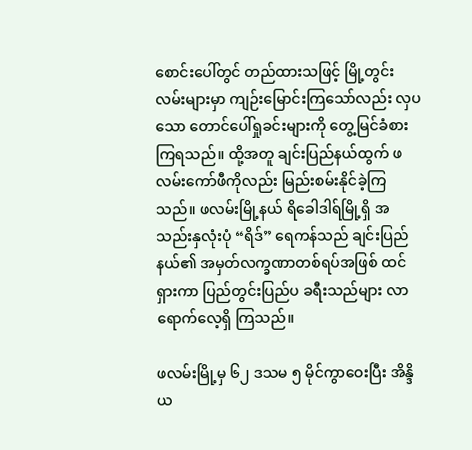စောင်းပေါ်တွင် တည်ထားသဖြင့် မြို့တွင်းလမ်းများမှာ ကျဉ်းမြောင်းကြသော်လည်း လှပသော တောင်ပေါ်ရှုခင်းများကို တွေ့မြင်ခံစားကြရသည်။ ထို့အတူ ချင်းပြည်နယ်ထွက် ဖလမ်းကော်ဖီကိုလည်း မြည်းစမ်းနိုင်ခဲ့ကြသည်။ ဖလမ်းမြို့နယ် ရိခေါဒါရ်မြို့ရှိ အသည်းနှလုံးပုံ “ရိဒ်” ရေကန်သည် ချင်းပြည်နယ်၏ အမှတ်လက္ခဏာတစ်ရပ်အဖြစ် ထင်ရှားကာ ပြည်တွင်းပြည်ပ ခရီးသည်များ လာရောက်လေ့ရှိ ကြသည်။

ဖလမ်းမြို့မှ ၆၂ ဒသမ ၅ မိုင်ကွာဝေးပြီး အိန္ဒိယ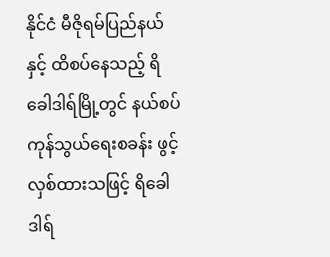နိုင်ငံ မီဇိုရမ်ပြည်နယ်နှင့် ထိစပ်နေသည့် ရိခေါဒါရ်မြို့တွင် နယ်စပ်ကုန်သွယ်ရေးစခန်း ဖွင့်လှစ်ထားသဖြင့် ရိခေါဒါရ်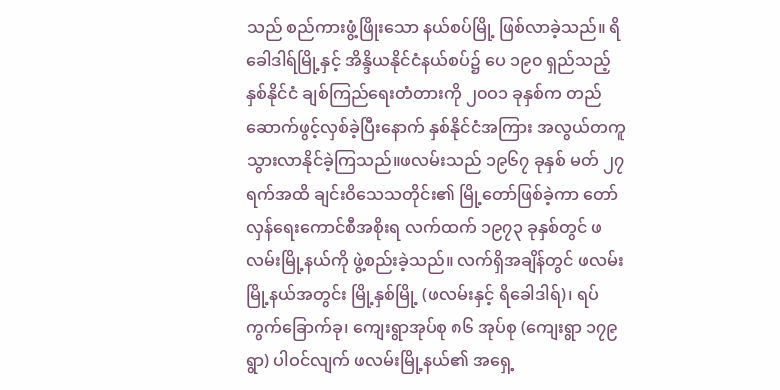သည် စည်ကားဖွံ့ဖြိုးသော နယ်စပ်မြို့ ဖြစ်လာခဲ့သည်။ ရိခေါဒါရ်မြို့နှင့် အိန္ဒိယနိုင်ငံနယ်စပ်၌ ပေ ၁၉၀ ရှည်သည့် နှစ်နိုင်ငံ ချစ်ကြည်ရေးတံတားကို ၂၀ဝ၁ ခုနှစ်က တည်ဆောက်ဖွင့်လှစ်ခဲ့ပြီးနောက် နှစ်နိုင်ငံအကြား အလွယ်တကူ သွားလာနိုင်ခဲ့ကြသည်။ဖလမ်းသည် ၁၉၆၇ ခုနှစ် မတ် ၂၇ ရက်အထိ ချင်းဝိသေသတိုင်း၏ မြို့တော်ဖြစ်ခဲ့ကာ တော်လှန်ရေးကောင်စီအစိုးရ လက်ထက် ၁၉၇၃ ခုနှစ်တွင် ဖလမ်းမြို့နယ်ကို ဖွဲ့စည်းခဲ့သည်။ လက်ရှိအချိန်တွင် ဖလမ်းမြို့နယ်အတွင်း မြို့နှစ်မြို့ (ဖလမ်းနှင့် ရိခေါဒါရ်)၊ ရပ်ကွက်ခြောက်ခု၊ ကျေးရွာအုပ်စု ၈၆ အုပ်စု (ကျေးရွာ ၁၇၉ ရွာ) ပါဝင်လျက် ဖလမ်းမြို့နယ်၏ အရှေ့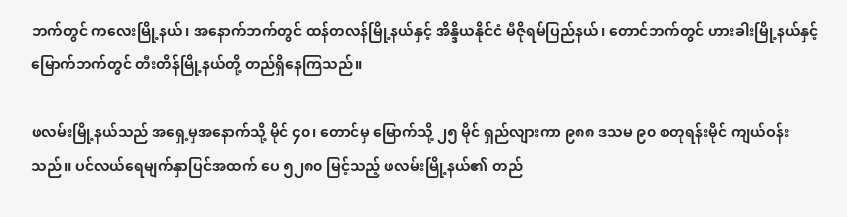ဘက်တွင် ကလေးမြို့နယ်၊ အနောက်ဘက်တွင် ထန်တလန်မြို့နယ်နှင့် အိန္ဒိယနိုင်ငံ မီဇိုရမ်ပြည်နယ်၊ တောင်ဘက်တွင် ဟားခါးမြို့နယ်နှင့် မြောက်ဘက်တွင် တီးတိန်မြို့နယ်တို့ တည်ရှိနေကြသည်။

ဖလမ်းမြို့နယ်သည် အရှေ့မှအနောက်သို့ မိုင် ၄၀၊ တောင်မှ မြောက်သို့ ၂၅ မိုင် ရှည်လျားကာ ၉၈၈ ဒသမ ၉၀ စတုရန်းမိုင် ကျယ်ဝန်းသည်။ ပင်လယ်ရေမျက်နှာပြင်အထက် ပေ ၅၂၈၀ မြင့်သည့် ဖလမ်းမြို့နယ်၏ တည်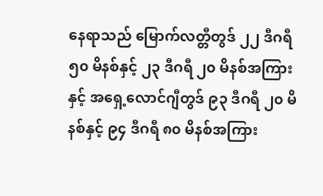နေရာသည် မြောက်လတ္တီတွဒ် ၂၂ ဒီဂရီ ၅၀ မိနစ်နှင့် ၂၃ ဒီဂရီ ၂၀ မိနစ်အကြားနှင့် အရှေ့လောင်ဂျီတွဒ် ၉၃ ဒီဂရီ ၂၀ မိနစ်နှင့် ၉၄ ဒီဂရီ ၈၀ မိနစ်အကြား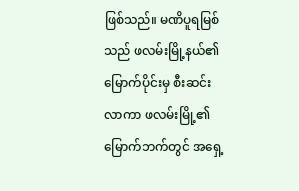ဖြစ်သည်။ မဏိပူရမြစ်သည် ဖလမ်းမြို့နယ်၏ မြောက်ပိုင်းမှ စီးဆင်းလာကာ ဖလမ်းမြို့၏မြောက်ဘက်တွင် အရှေ့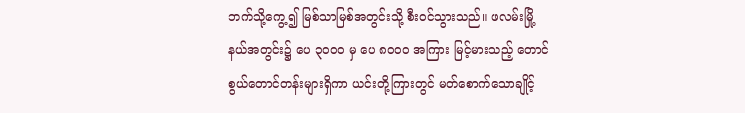ဘက်သို့ကွေ့၍ မြစ်သာမြစ်အတွင်းသို့ စီးဝင်သွားသည်။ ဖလမ်းမြို့နယ်အတွင်း၌ ပေ ၃၀ဝ၀ မှ ပေ ၈၀ဝ၀ အကြား မြင့်မားသည့် တောင်စွယ်တောင်တန်းများရှိကာ ယင်းတို့ကြားတွင် မတ်စောက်သောချိုင့်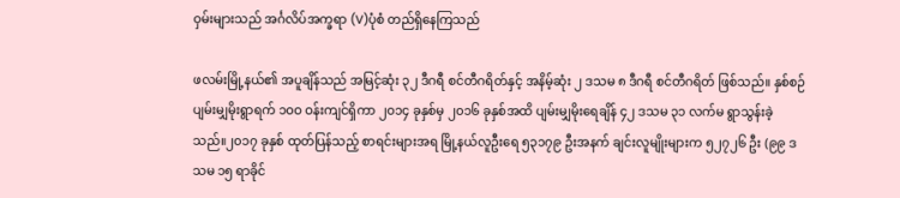ဝှမ်းများသည် အင်္ဂလိပ်အက္ခရာ (V)ပုံစံ တည်ရှိနေကြသည်

ဖလမ်းမြို့နယ်၏ အပူချိန်သည် အမြင့်ဆုံး ၃၂ ဒီဂရီ စင်တီဂရိတ်နှင့် အနိမ့်ဆုံး ၂ ဒသမ ၈ ဒီဂရီ စင်တီဂရိတ် ဖြစ်သည်။ နှစ်စဉ် ပျမ်းမျှမိုးရွာရက် ၁၀ဝ ဝန်းကျင်ရှိကာ ၂၀၁၄ ခုနှစ်မှ ၂၀၁၆ ခုနှစ်အထိ ပျမ်းမျှမိုးရေချိန် ၄၂ ဒသမ ၃၁ လက်မ ရွာသွန်းခဲ့သည်။၂၀၁၇ ခုနှစ် ထုတ်ပြန်သည့် စာရင်းများအရ မြို့နယ်လူဦးရေ ၅၃၁၇၉ ဦးအနက် ချင်းလူမျိုးများက ၅၂၇၂၆ ဦး (၉၉ ဒသမ ၁၅ ရာခိုင်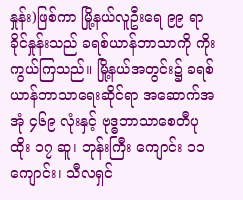နှုန်း)ဖြစ်ကာ မြို့နယ်လူဦးရေ ၉၉ ရာခိုင်နှုန်းသည် ခရစ်ယာန်ဘာသာကို ကိုးကွယ်ကြသည်။ မြို့နယ်အတွင်း၌ ခရစ်ယာန်ဘာသာရေးဆိုင်ရာ အဆောက်အအုံ ၄၆၉ လုံးနှင့် ဗုဒ္ဓဘာသာစေတီပုထိုး ၁၇ ဆူ၊ ဘုန်းကြီး ကျောင်း ၁၁ ကျောင်း၊ သီလရှင်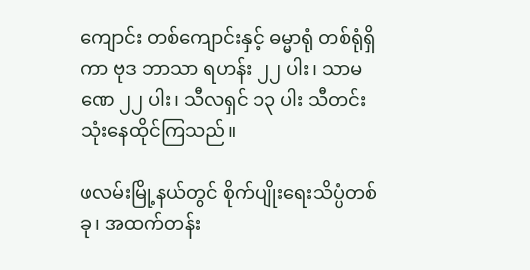ကျောင်း တစ်ကျောင်းနှင့် ဓမ္မာရုံ တစ်ရုံရှိကာ ဗုဒ ဘာသာ ရဟန်း ၂၂ ပါး၊ သာမဏေ ၂၂ ပါး၊ သီလရှင် ၁၃ ပါး သီတင်းသုံးနေထိုင်ကြသည်။

ဖလမ်းမြို့နယ်တွင် စိုက်ပျိုးရေးသိပ္ပံတစ်ခု၊ အထက်တန်း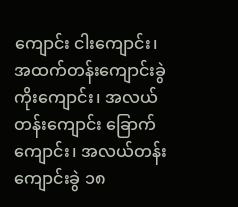ကျောင်း ငါးကျောင်း၊ အထက်တန်းကျောင်းခွဲ ကိုးကျောင်း၊ အလယ်တန်းကျောင်း ခြောက်ကျောင်း၊ အလယ်တန်းကျောင်းခွဲ ၁၈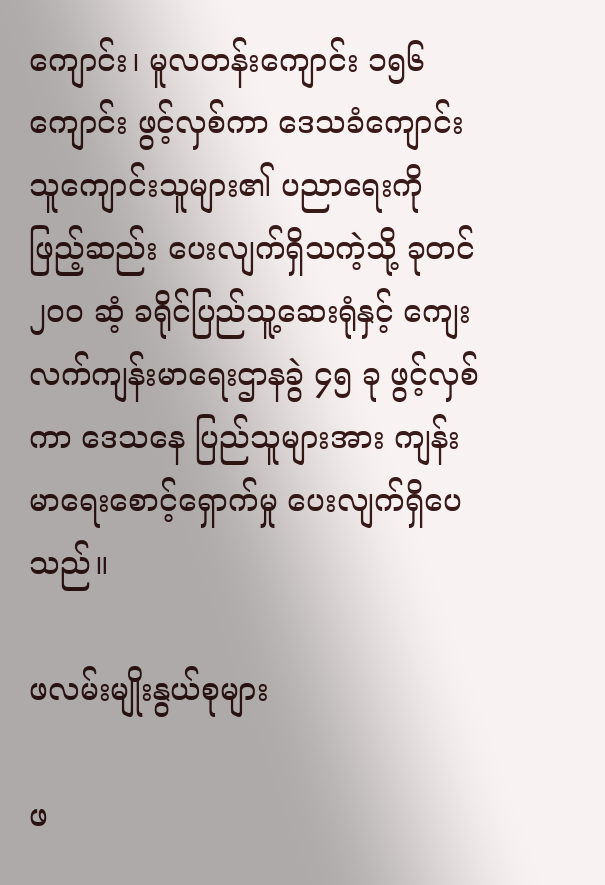ကျောင်း၊ မူလတန်းကျောင်း ၁၅၆ ကျောင်း ဖွင့်လှစ်ကာ ဒေသခံကျောင်းသူကျောင်းသူများ၏ ပညာရေးကို ဖြည့်ဆည်း ပေးလျက်ရှိသကဲ့သို့ ခုတင် ၂၀ဝ ဆံ့ ခရိုင်ပြည်သူ့ဆေးရုံနှင့် ကျေးလက်ကျန်းမာရေးဌာနခွဲ ၄၅ ခု ဖွင့်လှစ်ကာ ဒေသနေ ပြည်သူများအား ကျန်းမာရေးစောင့်ရှောက်မှု ပေးလျက်ရှိပေသည်။

ဖလမ်းမျိုးနွယ်စုများ

ဖ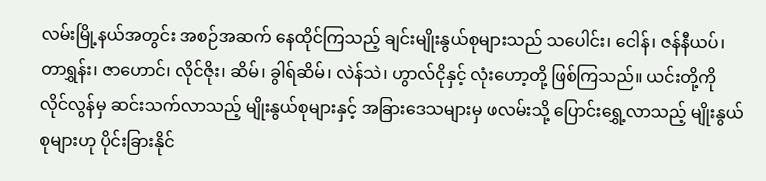လမ်းမြို့နယ်အတွင်း အစဉ်အဆက် နေထိုင်ကြသည့် ချင်းမျိုးနွယ်စုများသည် သပေါင်း၊ ငေါန်၊ ဇန်နီယပ်၊ တာရွှန်း၊ ဇာဟောင်၊ လိုင်ဇိုး၊ ဆိမ်၊ ခွါရ်ဆိမ်၊ လဲန်သဲ၊ ဟွာလ်ငိုနှင့် လုံးဟော့တို့ ဖြစ်ကြသည်။ ယင်းတို့ကို လိုင်လွန်မှ ဆင်းသက်လာသည့် မျိုးနွယ်စုများနှင့် အခြားဒေသများမှ ဖလမ်းသို့ ပြောင်းရွှေ့လာသည့် မျိုးနွယ်စုများဟု ပိုင်းခြားနိုင်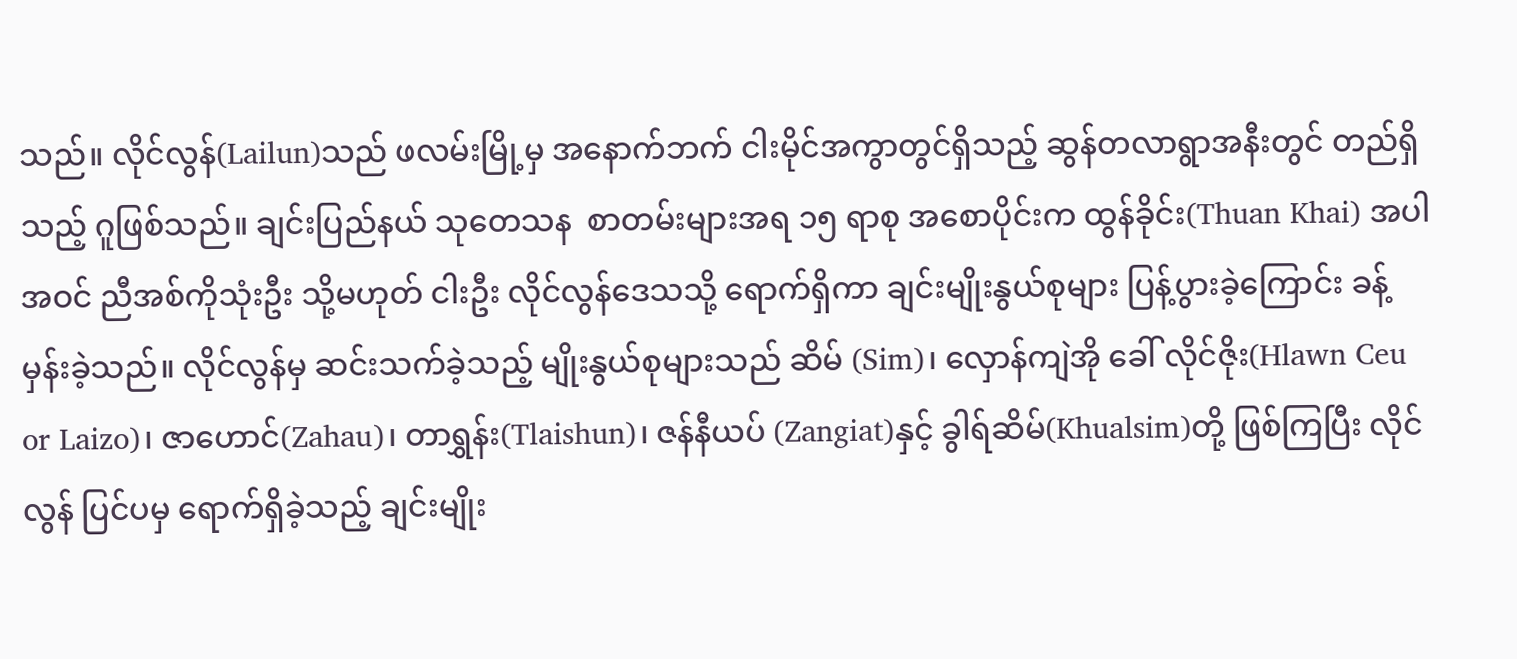သည်။ လိုင်လွန်(Lailun)သည် ဖလမ်းမြို့မှ အနောက်ဘက် ငါးမိုင်အကွာတွင်ရှိသည့် ဆွန်တလာရွာအနီးတွင် တည်ရှိသည့် ဂူဖြစ်သည်။ ချင်းပြည်နယ် သုတေသန  စာတမ်းများအရ ၁၅ ရာစု အစောပိုင်းက ထွန်ခိုင်း(Thuan Khai) အပါအဝင် ညီအစ်ကိုသုံးဦး သို့မဟုတ် ငါးဦး လိုင်လွန်ဒေသသို့ ရောက်ရှိကာ ချင်းမျိုးနွယ်စုများ ပြန့်ပွားခဲ့ကြောင်း ခန့်မှန်းခဲ့သည်။ လိုင်လွန်မှ ဆင်းသက်ခဲ့သည့် မျိုးနွယ်စုများသည် ဆိမ် (Sim)၊ လှောန်ကျဲအို ခေါ် လိုင်ဇိုး(Hlawn Ceu or Laizo)၊ ဇာဟောင်(Zahau)၊ တာရွှန်း(Tlaishun)၊ ဇန်နီယပ် (Zangiat)နှင့် ခွါရ်ဆိမ်(Khualsim)တို့ ဖြစ်ကြပြီး လိုင်လွန် ပြင်ပမှ ရောက်ရှိခဲ့သည့် ချင်းမျိုး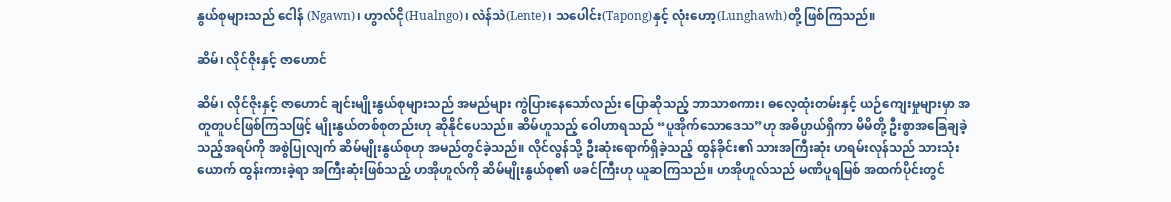နွယ်စုများသည် ငေါန် (Ngawn)၊ ဟွာလ်ငို(Hualngo)၊ လဲန်သဲ(Lente)၊ သပေါင်း(Tapong)နှင့် လုံးဟော့(Lunghawh)တို့ ဖြစ်ကြသည်။

ဆိမ်၊ လိုင်ဇိုးနှင့် ဇာဟောင်

ဆိမ်၊ လိုင်ဇိုးနှင့် ဇာဟောင် ချင်းမျိုးနွယ်စုများသည် အမည်များ ကွဲပြားနေသော်လည်း ပြောဆိုသည့် ဘာသာစကား၊ ဓလေ့ထုံးတမ်းနှင့် ယဉ်ကျေးမှုများမှာ အတူတူပင်ဖြစ်ကြသဖြင့် မျိုးနွယ်တစ်စုတည်းဟု ဆိုနိုင်ပေသည်။ ဆိမ်ဟူသည့် ဝေါဟာရသည် “ပူအိုက်သောဒေသ”ဟု အဓိပ္ပာယ်ရှိကာ မိမိတို့ ဦးစွာအခြေချခဲ့သည့်အရပ်ကို အစွဲပြုလျက် ဆိမ်မျိုးနွယ်စုဟု အမည်တွင်ခဲ့သည်။ လိုင်လွန်သို့ ဦးဆုံးရောက်ရှိခဲ့သည့် ထွန်ခိုင်း၏ သားအကြီးဆုံး ဟရမ်းလုန်သည် သားသုံးယောက် ထွန်းကားခဲ့ရာ အကြီးဆုံးဖြစ်သည့် ဟအိုဟူလ်ကို ဆိမ်မျိုးနွယ်စု၏ ဖခင်ကြီးဟု ယူဆကြသည်။ ဟအိုဟူလ်သည် မဏိပူရမြစ် အထက်ပိုင်းတွင်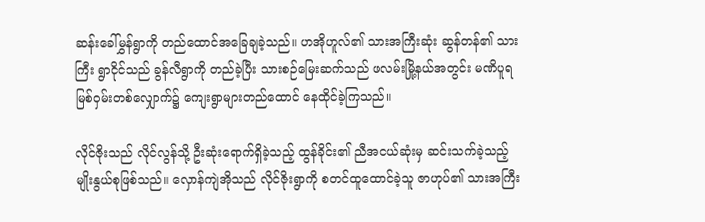ဆန်းခေါ်မွှန်ရွာကို တည်ထောင်အခြေချခဲ့သည်။ ဟအိုဟူလ်၏ သားအကြီးဆုံး ဆွန်တန်၏ သားကြီး ရွာငိုင်သည် ခွန်လီရွာကို တည်ခဲ့ပြီး သားစဉ်မြေးဆက်သည် ဖလမ်းမြို့နယ်အတွင်း မဏိပူရ မြစ်ဝှမ်းတစ်လျှောက်၌ ကျေးရွာများတည်ထောင် နေထိုင်ခဲ့ကြသည်။

လိုင်ဇိုးသည် လိုင်လွန်သို့ ဦးဆုံးရောက်ရှိခဲ့သည့် ထွန်ခိုင်း၏ ညီအငယ်ဆုံးမှ ဆင်းသက်ခဲ့သည့် မျိုးနွယ်စုဖြစ်သည်။ လှောန်ကျဲအိုသည် လိုင်ဇိုးရွာကို စတင်ထူထောင်ခဲ့သူ ဇာဟုပ်၏ သားအကြီး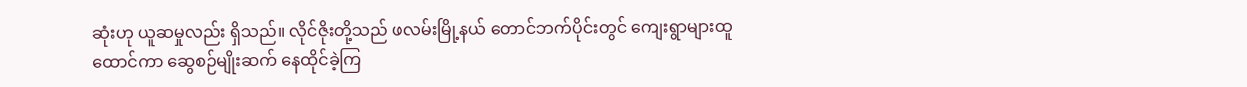ဆုံးဟု ယူဆမှုလည်း ရှိသည်။ လိုင်ဇိုးတို့သည် ဖလမ်းမြို့နယ် တောင်ဘက်ပိုင်းတွင် ကျေးရွာများထူထောင်ကာ ဆွေစဉ်မျိုးဆက် နေထိုင်ခဲ့ကြ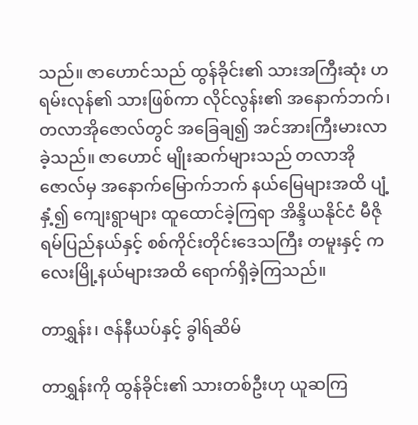သည်။ ဇာဟောင်သည် ထွန်ခိုင်း၏ သားအကြီးဆုံး ဟရမ်းလုန်၏ သားဖြစ်ကာ လိုင်လွန်း၏ အနောက်ဘက်၊ တလာအိုဇောလ်တွင် အခြေချ၍ အင်အားကြီးမားလာခဲ့သည်။ ဇာဟောင် မျိုးဆက်များသည် တလာအိုဇောလ်မှ အနောက်မြောက်ဘက် နယ်မြေများအထိ ပျံ့နှံ့၍ ကျေးရွာများ ထူထောင်ခဲ့ကြရာ အိန္ဒိယနိုင်ငံ မီဇိုရမ်ပြည်နယ်နှင့် စစ်ကိုင်းတိုင်းဒေသကြီး တမူးနှင့် ကလေးမြို့နယ်များအထိ ရောက်ရှိခဲ့ကြသည်။

တာရွှန်း၊ ဇန်နီယပ်နှင့် ခွါရ်ဆိမ်

တာရွှန်းကို ထွန်ခိုင်း၏ သားတစ်ဦးဟု ယူဆကြ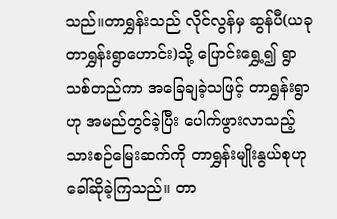သည်။တာရွှန်းသည် လိုင်လွန်မှ ဆွန်ပီ(ယခု တာရွှန်းရွာဟောင်း)သို့ ပြောင်းရွှေ့၍ ရွာသစ်တည်ကာ အခြေချခဲ့သဖြင့် တာရွှန်းရွာဟု အမည်တွင်ခဲ့ပြီး ပေါက်ဖွားလာသည့် သားစဉ်မြေးဆက်ကို တာရွှန်းမျိုးနွယ်စုဟု ခေါ်ဆိုခဲ့ကြသည်။ တာ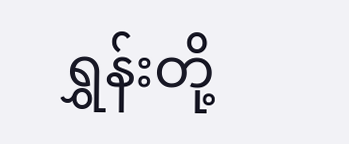ရွှန်းတို့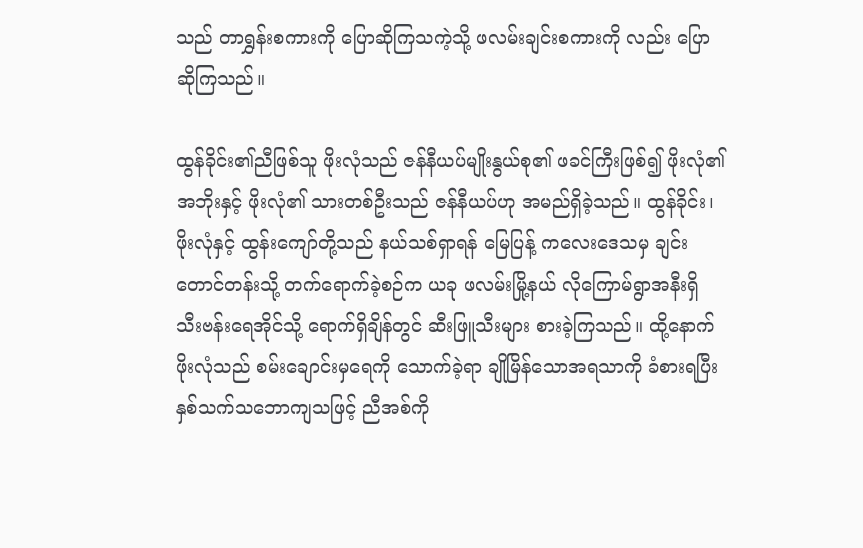သည် တာရွှန်းစကားကို ပြောဆိုကြသကဲ့သို့ ဖလမ်းချင်းစကားကို လည်း ပြောဆိုကြသည်။

ထွန်ခိုင်း၏ညီဖြစ်သူ ဖိုးလုံသည် ဇန်နီယပ်မျိုးနွယ်စု၏ ဖခင်ကြီးဖြစ်၍ ဖိုးလုံ၏အဘိုးနှင့် ဖိုးလုံ၏ သားတစ်ဦးသည် ဇန်နီယပ်ဟု အမည်ရှိခဲ့သည်။ ထွန်ခိုင်း၊ ဖိုးလုံနှင့် ထွန်းကျော်တို့သည် နယ်သစ်ရှာရန် မြေပြန့် ကလေးဒေသမှ ချင်းတောင်တန်းသို့ တက်ရောက်ခဲ့စဉ်က ယခု ဖလမ်းမြို့နယ် လိုကြောမ်ရွာအနီးရှိ သီးဗန်းရေအိုင်သို့ ရောက်ရှိချိန်တွင် ဆီးဖြူသီးများ စားခဲ့ကြသည်။ ထို့နောက် ဖိုးလုံသည် စမ်းချောင်းမှရေကို သောက်ခဲ့ရာ ချိုမြိန်သောအရသာကို ခံစားရပြီး နှစ်သက်သဘောကျသဖြင့် ညီအစ်ကို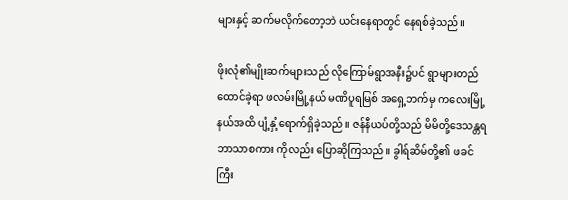များနှင့် ဆက်မလိုက်တော့ဘဲ ယင်းနေရာတွင် နေရစ်ခဲ့သည်။

ဖိုးလုံ၏မျိုးဆက်များသည် လိုကြောမ်ရွာအနီး၌ပင် ရွာများတည်ထောင်ခဲ့ရာ ဖလမ်းမြို့နယ် မဏိပူရမြစ် အရှေ့ဘက်မှ ကလေးမြို့နယ်အထိ ပျံ့နှံ့ရောက်ရှိခဲ့သည်။ ဇန်နီယပ်တို့သည် မိမိတို့ဒေသန္တရ ဘာသာစကား ကိုလည်း ပြောဆိုကြသည်။ ခွါရ်ဆိမ်တို့၏ ဖခင်ကြီး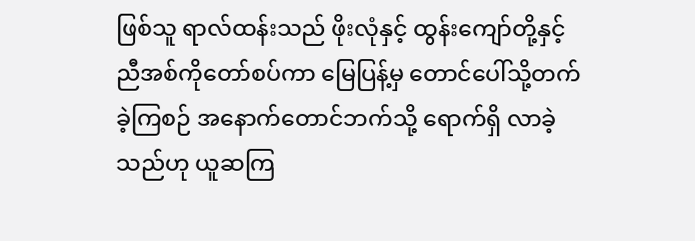ဖြစ်သူ ရာလ်ထန်းသည် ဖိုးလုံနှင့် ထွန်းကျော်တို့နှင့် ညီအစ်ကိုတော်စပ်ကာ မြေပြန့်မှ တောင်ပေါ်သို့တက်ခဲ့ကြစဉ် အနောက်တောင်ဘက်သို့ ရောက်ရှိ လာခဲ့သည်ဟု ယူဆကြ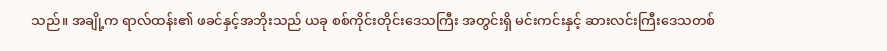သည်။ အချို့က ရာလ်ထန်း၏ ဖခင်နှင့်အဘိုးသည် ယခု စစ်ကိုင်းတိုင်းဒေသကြီး အတွင်းရှိ မင်းကင်းနှင့် ဆားလင်းကြီးဒေသတစ်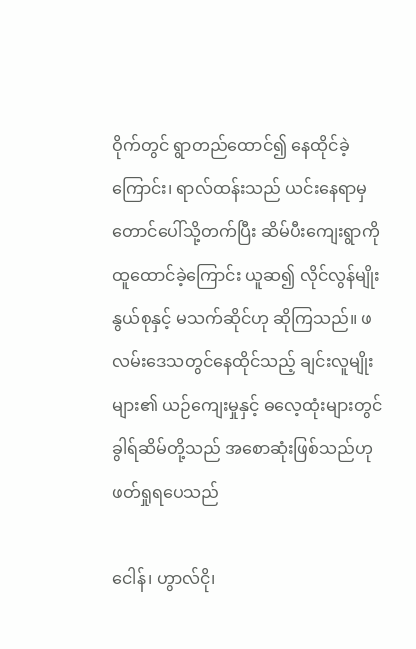ဝိုက်တွင် ရွာတည်ထောင်၍ နေထိုင်ခဲ့ကြောင်း၊ ရာလ်ထန်းသည် ယင်းနေရာမှ တောင်ပေါ်သို့တက်ပြီး ဆိမ်ပီးကျေးရွာကို ထူထောင်ခဲ့ကြောင်း ယူဆ၍ လိုင်လွန်မျိုးနွယ်စုနှင့် မသက်ဆိုင်ဟု ဆိုကြသည်။ ဖလမ်းဒေသတွင်နေထိုင်သည့် ချင်းလူမျိုးများ၏ ယဉ်ကျေးမှုနှင့် ဓလေ့ထုံးများတွင် ခွါရ်ဆိမ်တို့သည် အစောဆုံးဖြစ်သည်ဟု ဖတ်ရှုရပေသည်

ငေါန်၊ ဟွာလ်ငို၊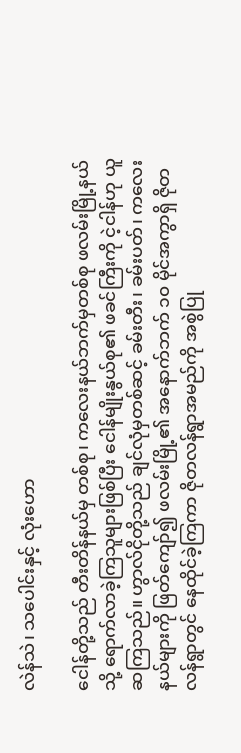လဲန်သဲ၊ သပေါင်းနှင့် လုံးဟော

ငေါန်တို့သည် တီးတိန်နယ်မှ တစ်စု၊ ကလေးနယ်ဘက်မှတစ်စု ဖလမ်းမြို့နယ်သို့ ရောက်လာခဲ့ကြသူများဖြစ်ပြီး ငေါန်မျိုးနွယ်စု၏ ဖခင်ကြီးကို ငဲ့ငါန်ဟု ယူဆကြသည်။ ဟွာလ်ငိုတို့သည် ချင်လုံမှတစ်ဆင့် ခမ်းတီး၊ ခမ်းပတ်၊ ကလေးနယ်များကို ဖြတ်ကျော်၍ ဖလမ်းမြို့၏ အနောက်ဘက် ၁၀ မိုင်အကွာရှိ ဇိုတလန်ရွာတွင် နေထိုင်ခဲ့ကြကာ ဇိုတလန်ရွာအမည်ကို အစွဲပြု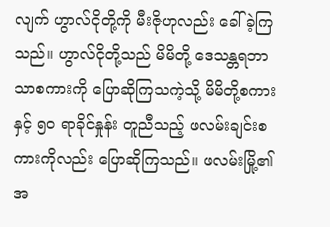လျက် ဟွာလ်ငိုတို့ကို မီးဇိုဟုလည်း ခေါ်ခဲ့ကြသည်။ ဟွာလ်ငိုတို့သည် မိမိတို့ ဒေသန္တရဘာသာစကားကို ပြောဆိုကြသကဲ့သို့ မိမိတို့စကားနှင့် ၅၀ ရာခိုင်နှုန်း တူညီသည့် ဖလမ်းချင်းစကားကိုလည်း ပြောဆိုကြသည်။ ဖလမ်းမြို့၏ အ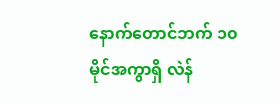နောက်တောင်ဘက် ၁၀ မိုင်အကွာရှိ လဲန်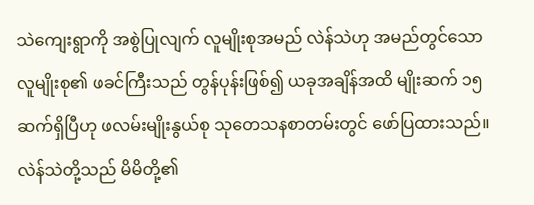သဲကျေးရွာကို အစွဲပြုလျက် လူမျိုးစုအမည် လဲန်သဲဟု အမည်တွင်သော လူမျိုးစု၏ ဖခင်ကြီးသည် တွန်ပုန်းဖြစ်၍ ယခုအချိန်အထိ မျိုးဆက် ၁၅ ဆက်ရှိပြီဟု ဖလမ်းမျိုးနွယ်စု သုတေသနစာတမ်းတွင် ဖော်ပြထားသည်။ လဲန်သဲတို့သည် မိမိတို့၏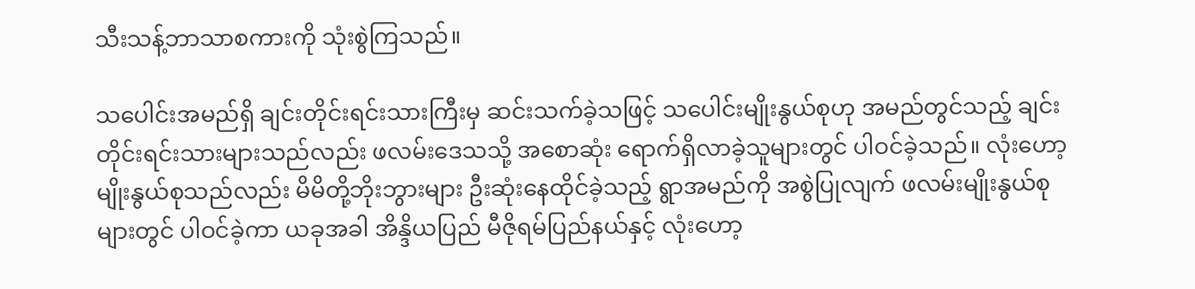သီးသန့်ဘာသာစကားကို သုံးစွဲကြသည်။

သပေါင်းအမည်ရှိ ချင်းတိုင်းရင်းသားကြီးမှ ဆင်းသက်ခဲ့သဖြင့် သပေါင်းမျိုးနွယ်စုဟု အမည်တွင်သည့် ချင်းတိုင်းရင်းသားများသည်လည်း ဖလမ်းဒေသသို့ အစောဆုံး ရောက်ရှိလာခဲ့သူများတွင် ပါဝင်ခဲ့သည်။ လုံးဟော့မျိုးနွယ်စုသည်လည်း မိမိတို့ဘိုးဘွားများ ဦးဆုံးနေထိုင်ခဲ့သည့် ရွာအမည်ကို အစွဲပြုလျက် ဖလမ်းမျိုးနွယ်စုများတွင် ပါဝင်ခဲ့ကာ ယခုအခါ အိန္ဒိယပြည် မီဇိုရမ်ပြည်နယ်နှင့် လုံးဟော့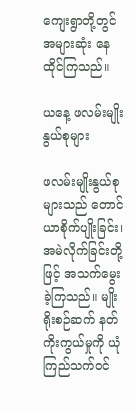ကျေးရွာတို့တွင် အများဆုံး နေထိုင်ကြသည်။

ယနေ့ ဖလမ်းမျိုးနွယ်စုများ

ဖလမ်းမျိုးနွယ်စုများသည် တောင်ယာစိုက်ပျိုးခြင်း၊ အမဲလိုက်ခြင်းတို့ဖြင့် အသက်မွေးခဲ့ကြသည်။ မျိုးရိုးစဉ်ဆက် နတ်ကိုးကွယ်မှုကို ယုံကြည်သက်ဝင်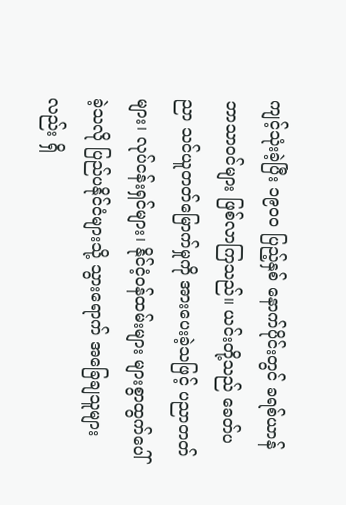ကျင့်သုံးခဲ့ပြီး ၁၉၀ဝ ပြည့်နှစ် နောက်ပိုင်းတွင် ခရစ်ယာန်ဘာသာဝင်များ ဖြစ်လာကြသည်။ ယင်းတို့သည် ခေတ်ပညာ သင်ယူတတ်မြောက်မှုကို အားပေးခဲ့သဖြင့် ပညာတတ်များ၊ လုပ်ငန်းရှင်များ၊ နိုင်ငံ့ဝန်ထမ်းများ များစွာထွက်ပေါ်ခဲ့သလို ပြည်ပနိုင်ငံများသို့ သွားရောက် အခြေချသူများလည်း ရှိ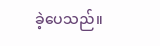ခဲ့ပေသည်။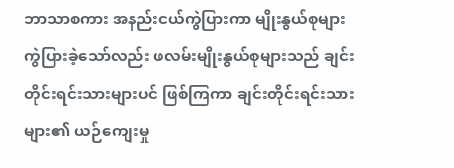ဘာသာစကား အနည်းငယ်ကွဲပြားကာ မျိုးနွယ်စုများ ကွဲပြားခဲ့သော်လည်း ဖလမ်းမျိုးနွယ်စုများသည် ချင်းတိုင်းရင်းသားများပင် ဖြစ်ကြကာ ချင်းတိုင်းရင်းသားများ၏ ယဉ်ကျေးမှု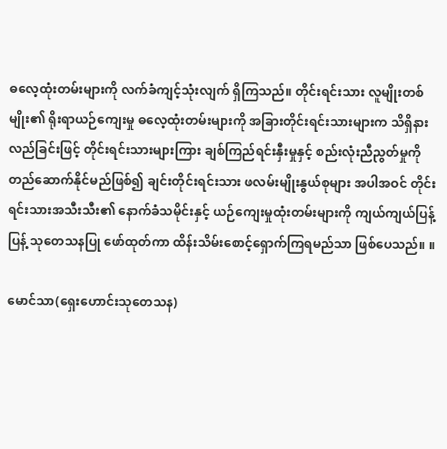ဓလေ့ထုံးတမ်းများကို လက်ခံကျင့်သုံးလျက် ရှိကြသည်။ တိုင်းရင်းသား လူမျိုးတစ်မျိုး၏ ရိုးရာယဉ်ကျေးမှု ဓလေ့ထုံးတမ်းများကို အခြားတိုင်းရင်းသားများက သိရှိနားလည်ခြင်းဖြင့် တိုင်းရင်းသားများကြား ချစ်ကြည်ရင်းနှီးမှုနှင့် စည်းလုံးညီညွတ်မှုကို တည်ဆောက်နိုင်မည်ဖြစ်၍ ချင်းတိုင်းရင်းသား ဖလမ်းမျိုးနွယ်စုများ အပါအဝင် တိုင်းရင်းသားအသီးသီး၏ နောက်ခံသမိုင်းနှင့် ယဉ်ကျေးမှုထုံးတမ်းများကို ကျယ်ကျယ်ပြန့်ပြန့် သုတေသနပြု ဖော်ထုတ်ကာ ထိန်းသိမ်းစောင့်ရှောက်ကြရမည်သာ ဖြစ်ပေသည်။ ။

မောင်သာ(ရှေးဟောင်းသုတေသန)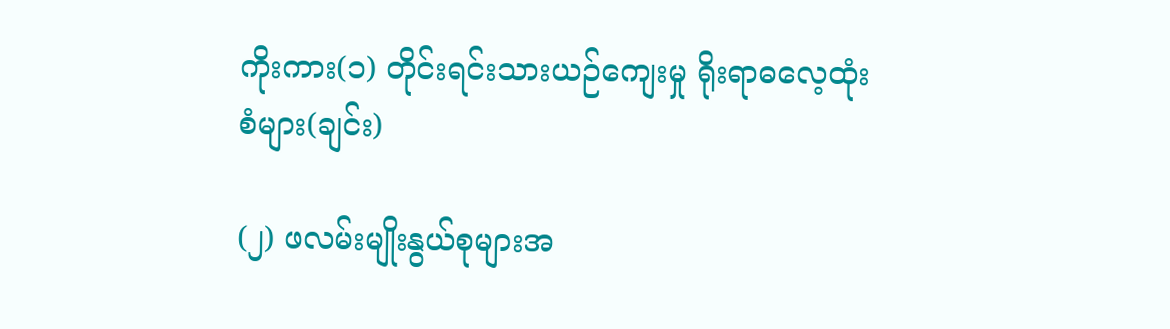ကိုးကား(၁) တိုင်းရင်းသားယဉ်ကျေးမှု ရိုးရာဓလေ့ထုံးစံများ(ချင်း)

(၂) ဖလမ်းမျိုးနွယ်စုများအ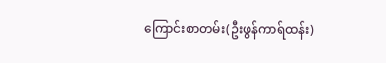ကြောင်းစာတမ်း(ဦးဖွန်ကာရ်ထန်း)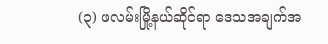(၃) ဖလမ်းမြို့နယ်ဆိုင်ရာ ဒေသအချက်အ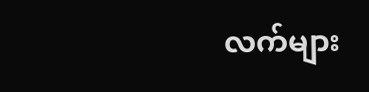လက်များ